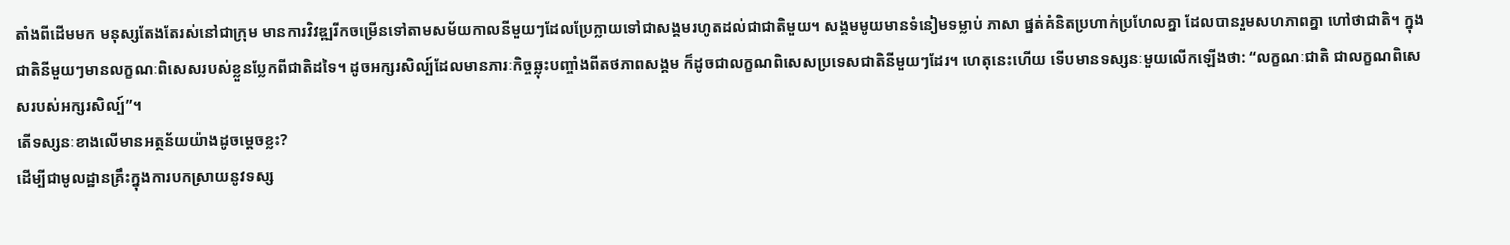តាំងពីដើមមក មនុស្សតែងតែរស់នៅជាក្រុម មានការវិវឌ្ឍរីកចម្រើនទៅតាមសម័យកាលនីមួយៗដែលប្រែក្លាយទៅជាសង្គមរហូតដល់ជាជាតិមួយ។ សង្គមមូយមានទំនៀមទម្លាប់ ភាសា ផ្នត់គំនិតប្រហាក់ប្រហែលគ្នា ដែលបានរួមសហភាពគ្នា ហៅថាជាតិ។ ក្នុងជាតិនីមួយៗមានលក្ខណៈពិសេសរបស់ខ្លួនប្លែកពីជាតិដទៃ។ ដូចអក្សរសិល្ប៍ដែលមានភារៈកិច្ចឆ្លុះបញ្ចាំងពីតថភាពសង្គម ក៏ដូចជាលក្ខណពិសេសប្រទេសជាតិនីមួយៗដែរ។ ហេតុនេះហើយ ទើបមានទស្សនៈមួយលើកឡើងថា: “លក្ខណៈជាតិ ជាលក្ខណពិសេសរបស់អក្សរសិល្ប៍”។
តើទស្សនៈខាងលើមានអត្ថន័យយ៉ាងដូចម្ដេចខ្លះ?
ដើម្បីជាមូលដ្ឋានគ្រឹះក្នុងការបកស្រាយនូវទស្ស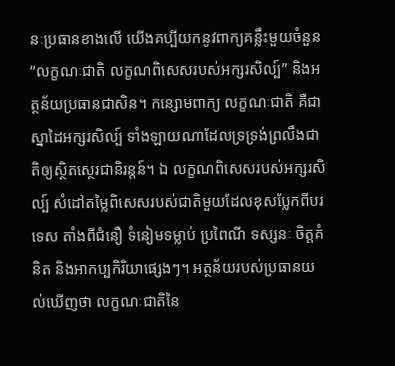នៈប្រធានខាងលើ យើងគប្បីយកនូវពាក្យគន្លឹះមួយចំនួន “លក្ខណៈជាតិ លក្ខណពិសេសរបស់អក្សរសិល្ប៍” និងអត្ថន័យប្រធានជាសិន។ កន្សោមពាក្យ លក្ខណៈជាតិ គឺជាស្នាដៃអក្សរសិល្ប៍ ទាំងឡាយណាដែលទ្រទ្រង់ព្រលឹងជាតិឲ្យស្ថិតស្ថេរជានិរន្តន៍។ ឯ លក្ខណពិសេសរបស់អក្សរសិល្ប៍ សំដៅតម្លៃពិសេសរបស់ជាតិមួយដែលខុសប្លែកពីបរទេស តាំងពីជំនឿ ទំនៀមទម្លាប់ ប្រពៃណី ទស្សនៈ ចិត្តគំនិត និងអាកប្បកិរិយាផ្សេងៗ។ អត្ថន័យរបស់ប្រធានយល់ឃើញថា លក្ខណៈជាតិនៃ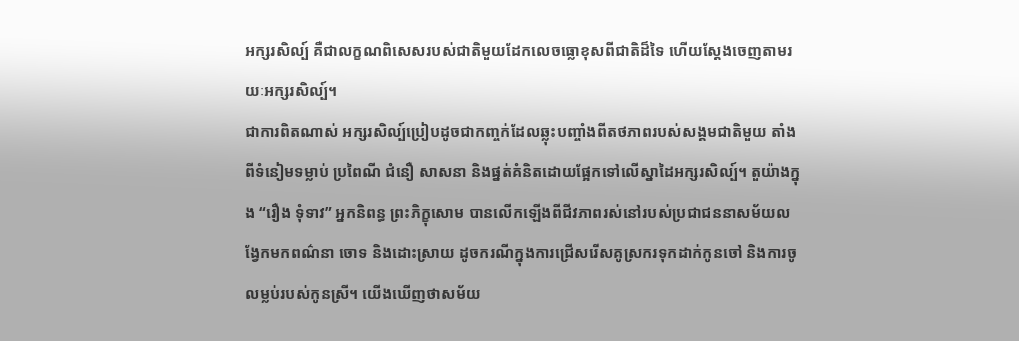អក្សរសិល្ប៍ គឺជាលក្ខណពិសេសរបស់ជាតិមួយដែកលេចធ្លោខុសពីជាតិដ៏ទៃ ហើយស្តែងចេញតាមរយៈអក្សរសិល្ប៍។
ជាការពិតណាស់ អក្សរសិល្ប៍ប្រៀបដូចជាកញ្ចក់ដែលឆ្លុះបញ្ចាំងពីតថភាពរបស់សង្គមជាតិមួយ តាំងពីទំនៀមទម្លាប់ ប្រពៃណី ជំនឿ សាសនា និងផ្នត់គំនិតដោយផ្អែកទៅលើស្នាដៃអក្សរសិល្ប៍។ តួយ៉ាងក្នុង “រឿង ទុំទាវ” អ្នកនិពន្ធ ព្រះភិក្ខុសោម បានលើកឡើងពីជីវភាពរស់នៅរបស់ប្រជាជននាសម័យលង្វែកមកពណ៌នា ចោទ និងដោះស្រាយ ដូចករណីក្នុងការជ្រើសរើសគូស្រករទុកដាក់កូនចៅ និងការចូលម្លប់របស់កូនស្រី។ យើងឃើញថាសម័យ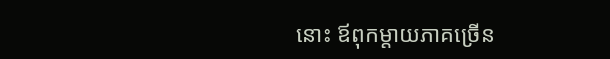នោះ ឪពុកម្តាយភាគច្រើន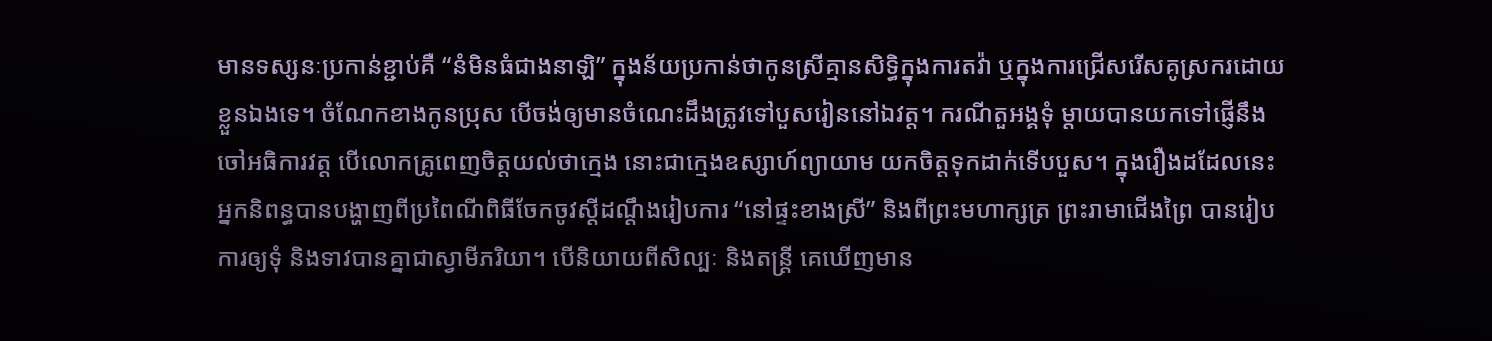មានទស្សនៈប្រកាន់ខ្ជាប់គឺ “នំមិនធំជាងនាឡិ” ក្នុងន័យប្រកាន់ថាកូនស្រីគ្មានសិទ្ធិក្នុងការតវ៉ា ឬក្នុងការជ្រើសរើសគូស្រករដោយខ្លួនឯងទេ។ ចំណែកខាងកូនប្រុស បើចង់ឲ្យមានចំណេះដឹងត្រូវទៅបួសរៀននៅឯវត្ត។ ករណីតួអង្គទុំ ម្តាយបានយកទៅផ្ញើនឹងចៅអធិការវត្ត បើលោកគ្រូពេញចិត្តយល់ថាក្មេង នោះជាក្មេងឧស្សាហ៍ព្យាយាម យកចិត្តទុកដាក់ទើបបួស។ ក្នុងរឿងដដែលនេះ អ្នកនិពន្ធបានបង្ហាញពីប្រពៃណីពិធីចែកចូវស្ដីដណ្ដឹងរៀបការ “នៅផ្ទះខាងស្រី” និងពីព្រះមហាក្សត្រ ព្រះរាមាជើងព្រៃ បានរៀបការឲ្យទុំ និងទាវបានគ្នាជាស្វាមីភរិយា។ បើនិយាយពីសិល្បៈ និងតន្ត្រី គេឃើញមាន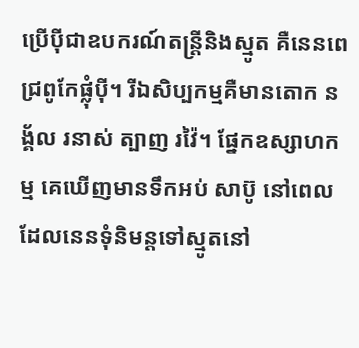ប្រើប៉ីជាឧបករណ៍តន្ត្រីនិងស្មូត គឺនេនពេជ្រពូកែផ្លុំប៉ី។ រីឯសិប្បកម្មគឺមានតោក នង្គ័ល រនាស់ ត្បាញ រវ៉ៃ។ ផ្នែកឧស្សាហកម្ម គេឃើញមានទឹកអប់ សាប៊ូ នៅពេលដែលនេនទុំនិមន្តទៅស្មូតនៅ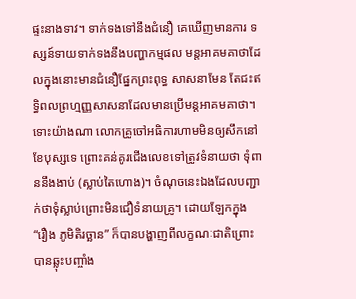ផ្ទះនាងទាវ។ ទាក់ទងទៅនឹងជំនឿ គេឃើញមានការ ទស្សន៍ទាយទាក់ទងនឹងបញ្ហាកម្មផល មន្តអាគមគាថាដែលក្នុងនោះមានជំនឿផ្នែកព្រះពុទ្ធ សាសនាមែន តែជះឥទ្ធិពលព្រហ្មញ្ញសាសនាដែលមានប្រើមន្តអាគមគាថា។ ទោះយ៉ាងណា លោកគ្រូចៅអធិការហាមមិនឲ្យសឹកនៅខែបុស្សទេ ព្រោះគន់គូរជើងលេខទៅត្រូវទំនាយថា ទុំពាននឹងងាប់ (ស្លាប់តៃហោង)។ ចំណុចនេះឯងដែលបញ្ជាក់ថាទុំស្លាប់ព្រោះមិនជឿទំនាយគ្រូ។ ដោយឡែកក្នុង “រឿង ភូមិតិរច្ឆាន” ក៏បានបង្ហាញពីលក្ខណៈជាតិព្រោះបានឆ្លុះបញ្ចាំង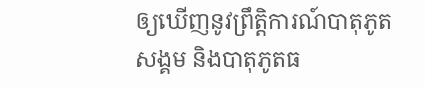ឲ្យឃើញនូវព្រឹត្តិការណ៍បាតុភូតសង្គម និងបាតុភូតធ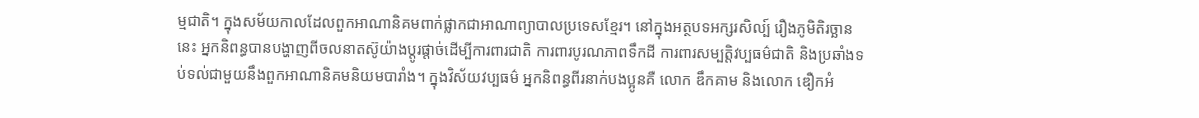ម្មជាតិ។ ក្នុងសម័យកាលដែលពួកអាណានិគមពាក់ផ្លាកជាអាណាព្យាបាលប្រទេសខ្មែរ។ នៅក្នុងអត្ថបទអក្សរសិល្ប៍ រឿងភូមិតិរច្ឆាន នេះ អ្នកនិពន្ធបានបង្ហាញពីចលនាតស៊ូយ៉ាងប្តូរផ្តាច់ដើម្បីការពារជាតិ ការពារបូរណភាពទឹកដី ការពារសម្បត្តិវប្បធម៌ជាតិ និងប្រឆាំងទប់ទល់ជាមួយនឹងពួកអាណានិគមនិយមបារាំង។ ក្នុងវិស័យវប្បធម៌ អ្នកនិពន្ធពីរនាក់បងប្អូនគឺ លោក ឌឹកគាម និងលោក ឌឿកអំ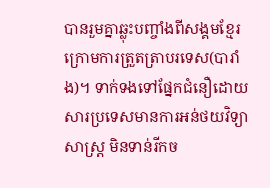បានរួមគ្នាឆ្លុះបញ្ចាំងពីសង្គមខ្មែរក្រោមការត្រួតត្រាបរទេស(បារាំង)។ ទាក់ទងទៅផ្នែកជំនឿដោយសារប្រទេសមានការអន់ថយវិទ្យាសាស្ដ្រ មិនទាន់រីកច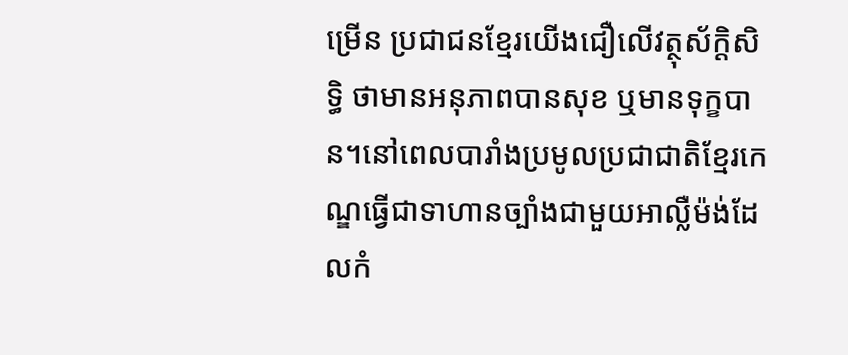ម្រើន ប្រជាជនខ្មែរយើងជឿលើវត្ថុស័ក្តិសិទ្ធិ ថាមានអនុភាពបានសុខ ឬមានទុក្ខបាន។នៅពេលបារាំងប្រមូលប្រជាជាតិខ្មែរកេណ្ឌធ្វើជាទាហានច្បាំងជាមួយអាល្លឺម៉ង់ដែលកំ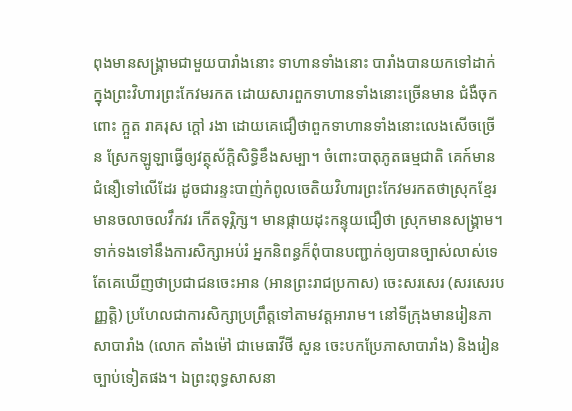ពុងមានសង្គ្រាមជាមួយបារាំងនោះ ទាហានទាំងនោះ បារាំងបានយកទៅដាក់ក្នុងព្រះវិហារព្រះកែវមរកត ដោយសារពួកទាហានទាំងនោះច្រើនមាន ជំងឺចុកពោះ ក្អួត រាគរុស ក្ដៅ រងា ដោយគេជឿថាពួកទាហានទាំងនោះលេងសើចច្រើន ស្រែកឡូឡាធ្វើឲ្យវត្ថុស័ក្តិសិទ្ធិខឹងសម្បា។ ចំពោះបាតុភូតធម្មជាតិ គេក៍មានជំនឿទៅលើដែរ ដូចជារន្ទះបាញ់កំពូលចេតិយវិហារព្រះកែវមរកតថាស្រុកខ្មែរមានចលាចលវឹកវរ កើតទុរ្ភិក្ស។ មានផ្កាយដុះកន្ទុយជឿថា ស្រុកមានសង្គ្រាម។ ទាក់ទងទៅនឹងការសិក្សាអប់រំ អ្នកនិពន្ធក៏ពុំបានបញ្ជាក់ឲ្យបានច្បាស់លាស់ទេ តែគេឃើញថាប្រជាជនចេះអាន (អានព្រះរាជប្រកាស) ចេះសរសេរ (សរសេរបញ្ញត្តិ) ប្រហែលជាការសិក្សាប្រព្រឹត្តទៅតាមវត្តអារាម។ នៅទីក្រុងមានរៀនភាសាបារាំង (លោក តាំងម៉ៅ ជាមេធាវីថី សួន ចេះបកប្រែភាសាបារាំង) និងរៀនច្បាប់ទៀតផង។ ឯព្រះពុទ្ធសាសនា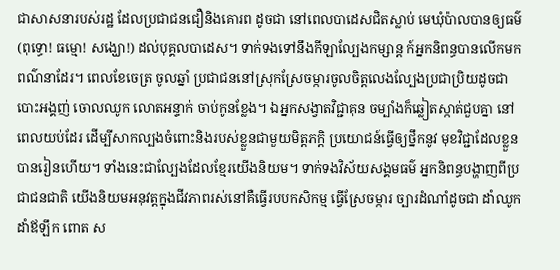ជាសាសនារបស់រដ្ឋ ដែលប្រជាជនជឿនិងគោរព ដូចជា នៅពេលបាដេសជិតស្លាប់ មេឃុំប៉ាលបានឲ្យធម៌ (ពុទ្ធោ! ធម្មោ! សង្ឃោ!) ដល់បុគ្គលបាដេស។ ទាក់ទងទៅនឹងកីឡាល្បែងកម្សាន្ត ក៍អ្នកនិពន្ធបានលើកមកពណ៌នាដែរ។ ពេលខែចេត្រ ចូលឆ្នាំ ប្រជាជននៅស្រុកស្រែចម្ការចូលចិត្តលេងល្បែងប្រជាប្រិយដូចជា បោះអង្គញ់ ចោលឈូក លោតអន្ទាក់ ចាប់កូនខ្លែង។ ឯអ្នកសង្វាតវិជ្ជាគុន ចម្បាំងក៏ឆ្លៀតស្កាត់ជួបគ្នា នៅពេលយប់ដែរ ដើម្បីសាកល្បងចំពោះនិងរបស់ខ្លួនជាមួយមិត្ដភក្ដិ ប្រយោជន៍ធ្វើឲ្យថ្នឹកនូវ មុខវិជ្ជាដែលខ្លួនបានរៀនហើយ។ ទាំងនេះជាល្បែងដែលខ្មែរយើងនិយម។ ទាក់ទងវិស័យសង្គមធម៌ អ្នកនិពន្ធបង្ហាញពីប្រជាជនជាតិ យើងនិយមអនុវត្តក្នុងជីវភាពរស់នៅគឺធ្វើរបបកសិកម្ម ធ្វើស្រែចម្ការ ច្បារដំណាំដូចជា ដាំឈូក ដាំឪឡឹក ពោត ស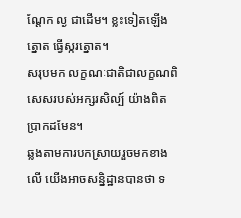ណ្ដែក ល្ង ជាដើម។ ខ្លះទៀតឡើងត្នោត ធ្វើស្ករត្នោត។
សរុបមក លក្ខណៈជាតិជាលក្ខណពិសេសរបស់អក្សរសិល្ប៍ យ៉ាងពិតប្រាកដមែន។
ឆ្លងតាមការបកស្រាយរួចមកខាងលើ យើងអាចសន្និដ្ឋានបានថា ទ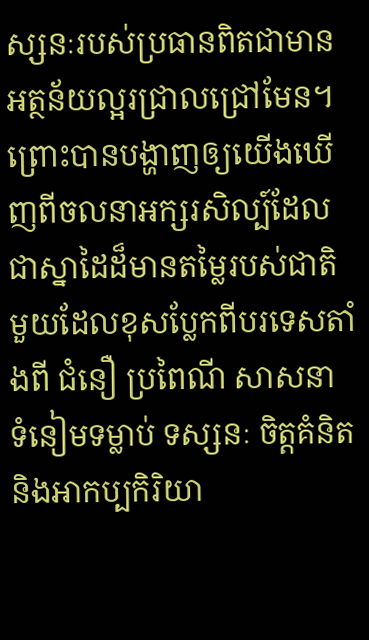ស្សនៈរបស់ប្រធានពិតជាមានអត្ថន័យល្អរជ្រាលជ្រៅមែន។ ព្រោះបានបង្ហាញឲ្យយើងឃើញពីចលនាអក្សរសិល្ប៍ដែលជាស្នាដៃដ៏មានតម្លៃរបស់ជាតិមួយដែលខុសប្លែកពីបរទេសតាំងពី ជំនឿ ប្រពៃណី សាសនា ទំនៀមទម្លាប់ ទស្សនៈ ចិត្តគំនិត និងអាកប្បកិរិយា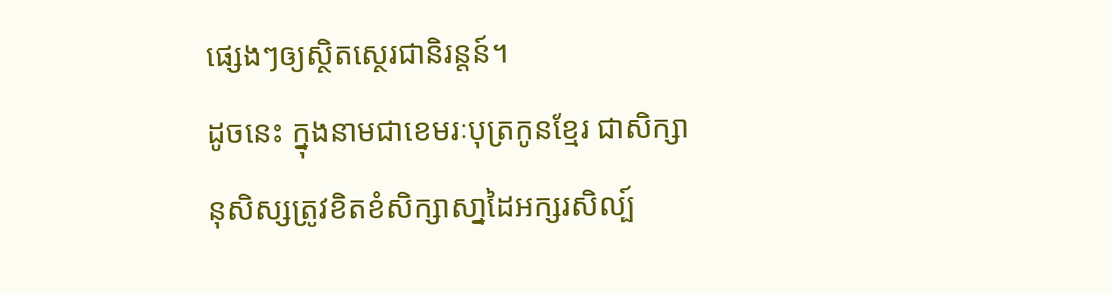ផ្សេងៗឲ្យស្ថិតស្ថេរជានិរន្តន៍។
ដូចនេះ ក្នុងនាមជាខេមរៈបុត្រកូនខ្មែរ ជាសិក្សានុសិស្សត្រូវខិតខំសិក្សាសា្នដៃអក្សរសិល្ប៍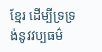ខ្មែរ ដើម្បីទ្រទ្រង់នូវវប្បធម៌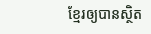ខ្មែរឲ្យបានស្ថិត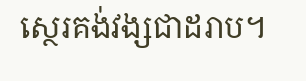ស្ថេរគង់វង្សជាដរាប។